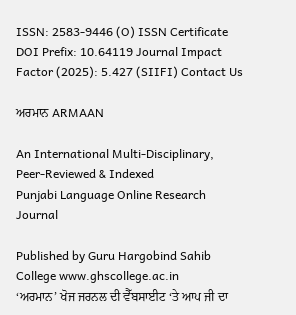ISSN: 2583-9446 (O) ISSN Certificate DOI Prefix: 10.64119 Journal Impact Factor (2025): 5.427 (SIIFI) Contact Us

ਅਰਮਾਨ ARMAAN

An International Multi-Disciplinary, Peer-Reviewed & Indexed
Punjabi Language Online Research Journal

Published by Guru Hargobind Sahib College www.ghscollege.ac.in
‘ਅਰਮਾਨ’ ਖੋਜ ਜਰਨਲ ਦੀ ਵੈੱਬਸਾਈਟ ‘ਤੇ ਆਪ ਜੀ ਦਾ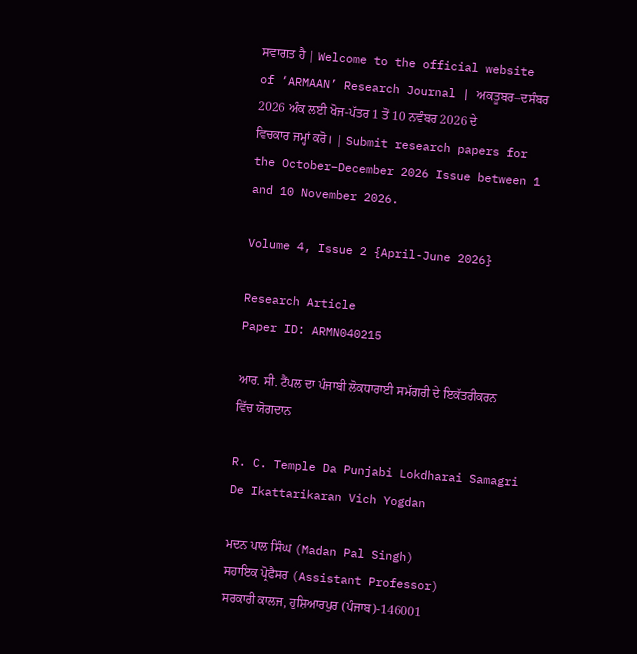ਸਵਾਗਤ ਹੈ | Welcome to the official website of ‘ARMAAN’ Research Journal | ਅਕਤੂਬਰ–ਦਸੰਬਰ 2026 ਅੰਕ ਲਈ ਖੋਜ-ਪੱਤਰ 1 ਤੋਂ 10 ਨਵੰਬਰ 2026 ਦੇ ਵਿਚਕਾਰ ਜਮ੍ਹਾਂ ਕਰੋ। | Submit research papers for the October–December 2026 Issue between 1 and 10 November 2026.

Volume 4, Issue 2 {April-June 2026}

Research Article
Paper ID: ARMN040215

ਆਰ. ਸੀ. ਟੈਂਪਲ ਦਾ ਪੰਜਾਬੀ ਲੋਕਧਾਰਾਈ ਸਮੱਗਰੀ ਦੇ ਇਕੱਤਰੀਕਰਨ ਵਿੱਚ ਯੋਗਦਾਨ

R. C. Temple Da Punjabi Lokdharai Samagri De Ikattarikaran Vich Yogdan

ਮਦਨ ਪਾਲ ਸਿੰਘ (Madan Pal Singh)
ਸਹਾਇਕ ਪ੍ਰੋਫੈਸਰ (Assistant Professor)
ਸਰਕਾਰੀ ਕਾਲਜ, ਹੁਸ਼ਿਆਰਪੁਰ (ਪੰਜਾਬ)-146001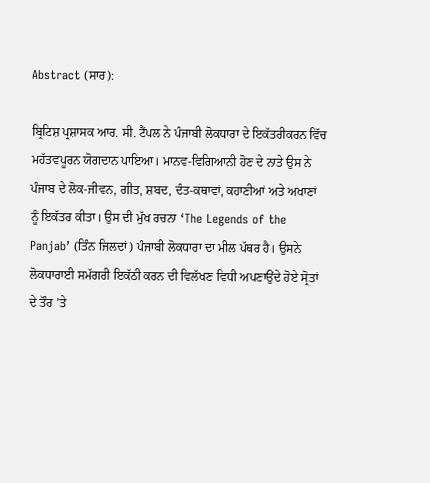Abstract (ਸਾਰ):

ਬ੍ਰਿਟਿਸ਼ ਪ੍ਰਸ਼ਾਸਕ ਆਰ. ਸੀ. ਟੈਂਪਲ ਨੇ ਪੰਜਾਬੀ ਲੋਕਧਾਰਾ ਦੇ ਇਕੱਤਰੀਕਰਨ ਵਿੱਚ ਮਹੱਤਵਪੂਰਨ ਯੋਗਦਾਨ ਪਾਇਆ। ਮਾਨਵ-ਵਿਗਿਆਨੀ ਹੋਣ ਦੇ ਨਾਤੇ ਉਸ ਨੇ ਪੰਜਾਬ ਦੇ ਲੋਕ-ਜੀਵਨ, ਗੀਤ, ਸ਼ਬਦ, ਦੰਤ-ਕਥਾਵਾਂ, ਕਹਾਣੀਆਂ ਅਤੇ ਅਖਾਣਾਂ ਨੂੰ ਇਕੱਤਰ ਕੀਤਾ। ਉਸ ਦੀ ਮੁੱਖ ਰਚਨਾ ‘The Legends of the Panjab’ (ਤਿੰਨ ਜਿਲਦਾਂ) ਪੰਜਾਬੀ ਲੋਕਧਾਰਾ ਦਾ ਮੀਲ ਪੱਥਰ ਹੈ। ਉਸਨੇ ਲੋਕਧਾਰਾਈ ਸਮੱਗਰੀ ਇਕੱਠੀ ਕਰਨ ਦੀ ਵਿਲੱਖਣ ਵਿਧੀ ਅਪਣਾਉਂਦੇ ਹੋਏ ਸ੍ਰੋਤਾਂ ਦੇ ਤੌਰ ’ਤੇ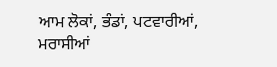ਆਮ ਲੋਕਾਂ, ਭੰਡਾਂ, ਪਟਵਾਰੀਆਂ, ਮਰਾਸੀਆਂ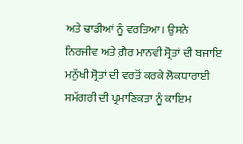ਅਤੇ ਢਾਡੀਆਂ ਨੂੰ ਵਰਤਿਆ। ਉਸਨੇ ਨਿਰਜੀਵ ਅਤੇ ਗ਼ੈਰ ਮਾਨਵੀ ਸ੍ਰੋਤਾਂ ਦੀ ਬਜਾਇ ਮਨੁੱਖੀ ਸ੍ਰੋਤਾਂ ਦੀ ਵਰਤੋਂ ਕਰਕੇ ਲੋਕਧਾਰਾਈ ਸਮੱਗਰੀ ਦੀ ਪ੍ਰਮਾਣਿਕਤਾ ਨੂੰ ਕਾਇਮ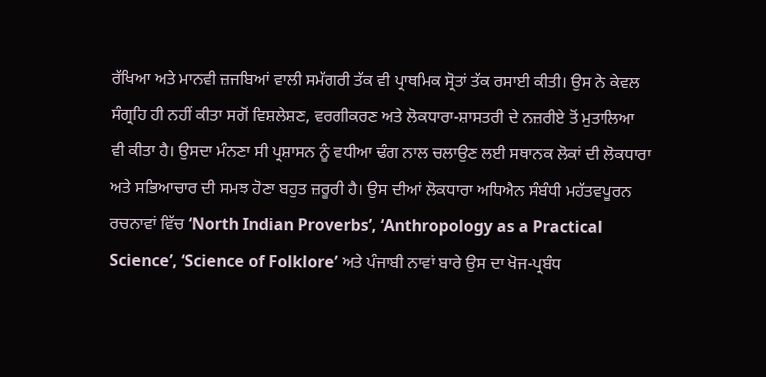ਰੱਖਿਆ ਅਤੇ ਮਾਨਵੀ ਜ਼ਜਬਿਆਂ ਵਾਲੀ ਸਮੱਗਰੀ ਤੱਕ ਵੀ ਪ੍ਰਾਥਮਿਕ ਸ੍ਰੋਤਾਂ ਤੱਕ ਰਸਾਈ ਕੀਤੀ। ਉਸ ਨੇ ਕੇਵਲ ਸੰਗ੍ਰਹਿ ਹੀ ਨਹੀਂ ਕੀਤਾ ਸਗੋਂ ਵਿਸ਼ਲੇਸ਼ਣ, ਵਰਗੀਕਰਣ ਅਤੇ ਲੋਕਧਾਰਾ-ਸ਼ਾਸਤਰੀ ਦੇ ਨਜ਼ਰੀਏ ਤੋਂ ਮੁਤਾਲਿਆ ਵੀ ਕੀਤਾ ਹੈ। ਉਸਦਾ ਮੰਨਣਾ ਸੀ ਪ੍ਰਸ਼ਾਸਨ ਨੂੰ ਵਧੀਆ ਢੰਗ ਨਾਲ ਚਲਾਉਣ ਲਈ ਸਥਾਨਕ ਲੋਕਾਂ ਦੀ ਲੋਕਧਾਰਾ ਅਤੇ ਸਭਿਆਚਾਰ ਦੀ ਸਮਝ ਹੋਣਾ ਬਹੁਤ ਜ਼ਰੂਰੀ ਹੈ। ਉਸ ਦੀਆਂ ਲੋਕਧਾਰਾ ਅਧਿਐਨ ਸੰਬੰਧੀ ਮਹੱਤਵਪੂਰਨ ਰਚਨਾਵਾਂ ਵਿੱਚ ‘North Indian Proverbs’, ‘Anthropology as a Practical Science’, ‘Science of Folklore’ ਅਤੇ ਪੰਜਾਬੀ ਨਾਵਾਂ ਬਾਰੇ ਉਸ ਦਾ ਖੋਜ-ਪ੍ਰਬੰਧ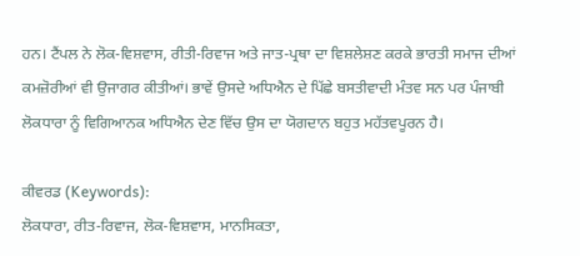ਹਨ। ਟੈਂਪਲ ਨੇ ਲੋਕ-ਵਿਸ਼ਵਾਸ, ਰੀਤੀ-ਰਿਵਾਜ ਅਤੇ ਜਾਤ-ਪ੍ਰਥਾ ਦਾ ਵਿਸ਼ਲੇਸ਼ਣ ਕਰਕੇ ਭਾਰਤੀ ਸਮਾਜ ਦੀਆਂ ਕਮਜ਼ੋਰੀਆਂ ਵੀ ਉਜਾਗਰ ਕੀਤੀਆਂ। ਭਾਵੇਂ ਉਸਦੇ ਅਧਿਐਨ ਦੇ ਪਿੱਛੇ ਬਸਤੀਵਾਦੀ ਮੰਤਵ ਸਨ ਪਰ ਪੰਜਾਬੀ ਲੋਕਧਾਰਾ ਨੂੰ ਵਿਗਿਆਨਕ ਅਧਿਐਨ ਦੇਣ ਵਿੱਚ ਉਸ ਦਾ ਯੋਗਦਾਨ ਬਹੁਤ ਮਹੱਤਵਪੂਰਨ ਹੈ।

ਕੀਵਰਡ (Keywords):
ਲੋਕਧਾਰਾ, ਰੀਤ-ਰਿਵਾਜ, ਲੋਕ-ਵਿਸ਼ਵਾਸ, ਮਾਨਸਿਕਤਾ,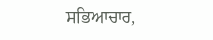ਸਭਿਆਚਾਰ,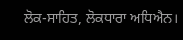ਲੋਕ-ਸਾਹਿਤ, ਲੋਕਧਾਰਾ ਅਧਿਐਨ।